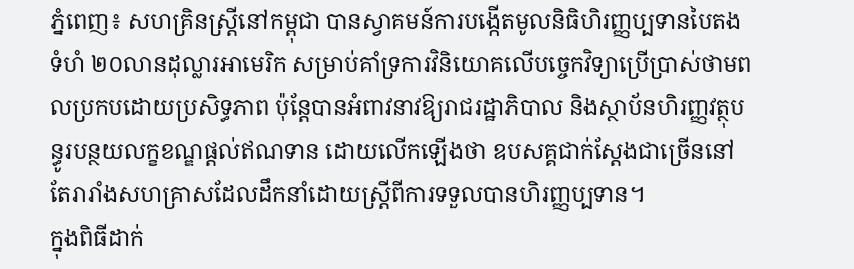ភ្នំពេញ៖ សហគ្រិនស្ត្រីនៅកម្ពុជា បានស្វាគមន៍ការបង្កើតមូលនិធិហិរញ្ញប្បទានបៃតងទំហំ ២០លានដុល្លារអាមេរិក សម្រាប់គាំទ្រការវិនិយោគលើបច្ចេកវិទ្យាប្រើប្រាស់ថាមពលប្រកបដោយប្រសិទ្ធភាព ប៉ុន្តែបានអំពាវនាវឱ្យរាជរដ្ឋាភិបាល និងស្ថាប័នហិរញ្ញវត្ថុបន្ធូរបន្ថយលក្ខខណ្ឌផ្តល់ឥណទាន ដោយលើកឡើងថា ឧបសគ្គជាក់ស្តែងជាច្រើននៅតែរារាំងសហគ្រាសដែលដឹកនាំដោយស្ត្រីពីការទទួលបានហិរញ្ញប្បទាន។
ក្នុងពិធីដាក់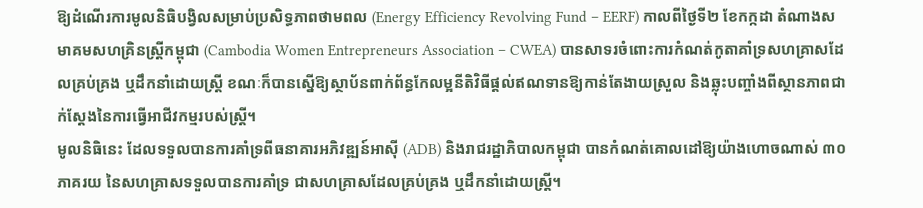ឱ្យដំណើរការមូលនិធិបង្វិលសម្រាប់ប្រសិទ្ធភាពថាមពល (Energy Efficiency Revolving Fund – EERF) កាលពីថ្ងៃទី២ ខែកក្កដា តំណាងសមាគមសហគ្រិនស្ត្រីកម្ពុជា (Cambodia Women Entrepreneurs Association – CWEA) បានសាទរចំពោះការកំណត់កូតាគាំទ្រសហគ្រាសដែលគ្រប់គ្រង ឬដឹកនាំដោយស្ត្រី ខណៈក៏បានស្នើឱ្យស្ថាប័នពាក់ព័ន្ធកែលម្អនីតិវិធីផ្តល់ឥណទានឱ្យកាន់តែងាយស្រួល និងឆ្លុះបញ្ចាំងពីស្ថានភាពជាក់ស្តែងនៃការធ្វើអាជីវកម្មរបស់ស្ត្រី។
មូលនិធិនេះ ដែលទទួលបានការគាំទ្រពីធនាគារអភិវឌ្ឍន៍អាស៊ី (ADB) និងរាជរដ្ឋាភិបាលកម្ពុជា បានកំណត់គោលដៅឱ្យយ៉ាងហោចណាស់ ៣០ភាគរយ នៃសហគ្រាសទទួលបានការគាំទ្រ ជាសហគ្រាសដែលគ្រប់គ្រង ឬដឹកនាំដោយស្ត្រី។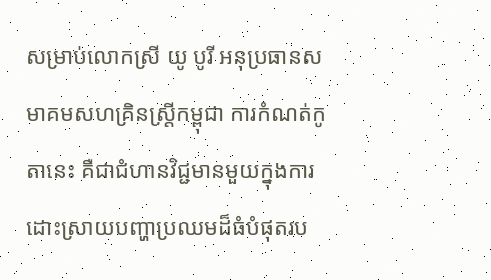សម្រាប់លោកស្រី យូ បូរី អនុប្រធានសមាគមសហគ្រិនស្ត្រីកម្ពុជា ការកំណត់កូតានេះ គឺជាជំហានវិជ្ជមានមួយក្នុងការដោះស្រាយបញ្ហាប្រឈមដ៏ធំបំផុតរប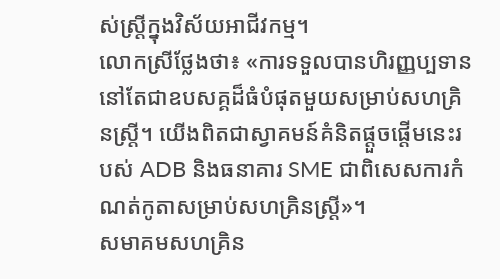ស់ស្ត្រីក្នុងវិស័យអាជីវកម្ម។
លោកស្រីថ្លែងថា៖ «ការទទួលបានហិរញ្ញប្បទាន នៅតែជាឧបសគ្គដ៏ធំបំផុតមួយសម្រាប់សហគ្រិនស្ត្រី។ យើងពិតជាស្វាគមន៍គំនិតផ្តួចផ្តើមនេះរបស់ ADB និងធនាគារ SME ជាពិសេសការកំណត់កូតាសម្រាប់សហគ្រិនស្ត្រី»។
សមាគមសហគ្រិន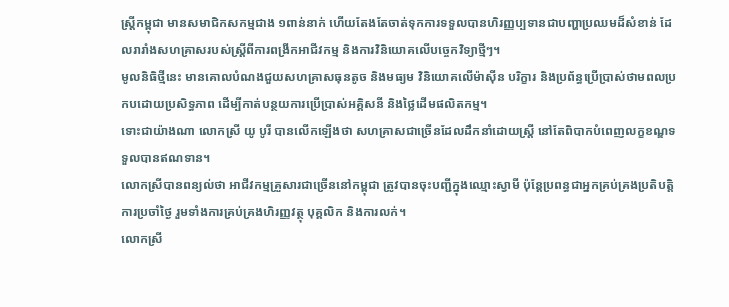ស្ត្រីកម្ពុជា មានសមាជិកសកម្មជាង ១ពាន់នាក់ ហើយតែងតែចាត់ទុកការទទួលបានហិរញ្ញប្បទានជាបញ្ហាប្រឈមដ៏សំខាន់ ដែលរារាំងសហគ្រាសរបស់ស្ត្រីពីការពង្រីកអាជីវកម្ម និងការវិនិយោគលើបច្ចេកវិទ្យាថ្មីៗ។
មូលនិធិថ្មីនេះ មានគោលបំណងជួយសហគ្រាសធុនតូច និងមធ្យម វិនិយោគលើម៉ាស៊ីន បរិក្ខារ និងប្រព័ន្ធប្រើប្រាស់ថាមពលប្រកបដោយប្រសិទ្ធភាព ដើម្បីកាត់បន្ថយការប្រើប្រាស់អគ្គិសនី និងថ្លៃដើមផលិតកម្ម។
ទោះជាយ៉ាងណា លោកស្រី យូ បូរី បានលើកឡើងថា សហគ្រាសជាច្រើនដែលដឹកនាំដោយស្ត្រី នៅតែពិបាកបំពេញលក្ខខណ្ឌទទួលបានឥណទាន។
លោកស្រីបានពន្យល់ថា អាជីវកម្មគ្រួសារជាច្រើននៅកម្ពុជា ត្រូវបានចុះបញ្ជីក្នុងឈ្មោះស្វាមី ប៉ុន្តែប្រពន្ធជាអ្នកគ្រប់គ្រងប្រតិបត្តិការប្រចាំថ្ងៃ រួមទាំងការគ្រប់គ្រងហិរញ្ញវត្ថុ បុគ្គលិក និងការលក់។
លោកស្រី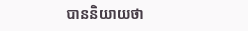បាននិយាយថា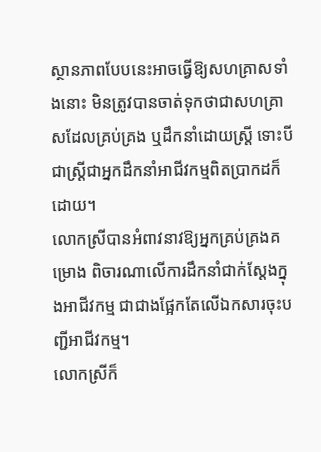ស្ថានភាពបែបនេះអាចធ្វើឱ្យសហគ្រាសទាំងនោះ មិនត្រូវបានចាត់ទុកថាជាសហគ្រាសដែលគ្រប់គ្រង ឬដឹកនាំដោយស្ត្រី ទោះបីជាស្ត្រីជាអ្នកដឹកនាំអាជីវកម្មពិតប្រាកដក៏ដោយ។
លោកស្រីបានអំពាវនាវឱ្យអ្នកគ្រប់គ្រងគម្រោង ពិចារណាលើការដឹកនាំជាក់ស្តែងក្នុងអាជីវកម្ម ជាជាងផ្អែកតែលើឯកសារចុះបញ្ជីអាជីវកម្ម។
លោកស្រីក៏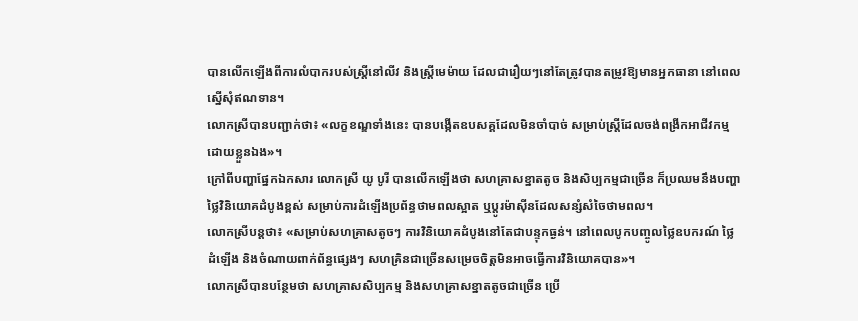បានលើកឡើងពីការលំបាករបស់ស្ត្រីនៅលីវ និងស្ត្រីមេម៉ាយ ដែលជារឿយៗនៅតែត្រូវបានតម្រូវឱ្យមានអ្នកធានា នៅពេលស្នើសុំឥណទាន។
លោកស្រីបានបញ្ជាក់ថា៖ «លក្ខខណ្ឌទាំងនេះ បានបង្កើតឧបសគ្គដែលមិនចាំបាច់ សម្រាប់ស្ត្រីដែលចង់ពង្រីកអាជីវកម្មដោយខ្លួនឯង»។
ក្រៅពីបញ្ហាផ្នែកឯកសារ លោកស្រី យូ បូរី បានលើកឡើងថា សហគ្រាសខ្នាតតូច និងសិប្បកម្មជាច្រើន ក៏ប្រឈមនឹងបញ្ហាថ្លៃវិនិយោគដំបូងខ្ពស់ សម្រាប់ការដំឡើងប្រព័ន្ធថាមពលស្អាត ឬប្តូរម៉ាស៊ីនដែលសន្សំសំចៃថាមពល។
លោកស្រីបន្ដថា៖ «សម្រាប់សហគ្រាសតូចៗ ការវិនិយោគដំបូងនៅតែជាបន្ទុកធ្ងន់។ នៅពេលបូកបញ្ចូលថ្លៃឧបករណ៍ ថ្លៃដំឡើង និងចំណាយពាក់ព័ន្ធផ្សេងៗ សហគ្រិនជាច្រើនសម្រេចចិត្តមិនអាចធ្វើការវិនិយោគបាន»។
លោកស្រីបានបន្ថែមថា សហគ្រាសសិប្បកម្ម និងសហគ្រាសខ្នាតតូចជាច្រើន ប្រើ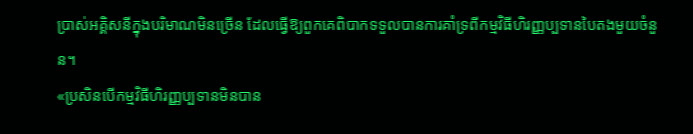ប្រាស់អគ្គិសនីក្នុងបរិមាណមិនច្រើន ដែលធ្វើឱ្យពួកគេពិបាកទទួលបានការគាំទ្រពីកម្មវិធីហិរញ្ញប្បទានបៃតងមួយចំនួន។
«ប្រសិនបើកម្មវិធីហិរញ្ញប្បទានមិនបាន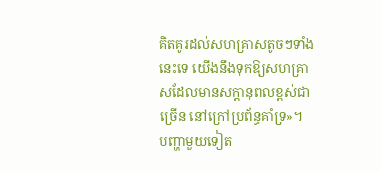គិតគូរដល់សហគ្រាសតូចៗទាំងនេះទេ យើងនឹងទុកឱ្យសហគ្រាសដែលមានសក្តានុពលខ្ពស់ជាច្រើន នៅក្រៅប្រព័ន្ធគាំទ្រ»។
បញ្ហាមួយទៀត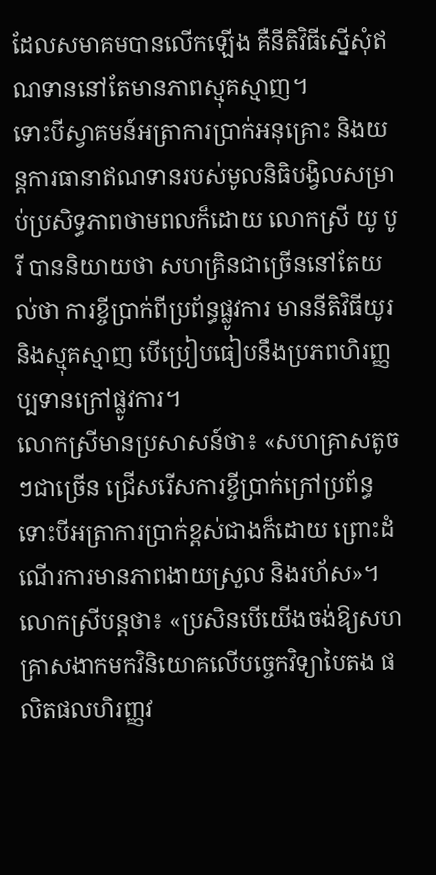ដែលសមាគមបានលើកឡើង គឺនីតិវិធីស្នើសុំឥណទាននៅតែមានភាពស្មុគស្មាញ។
ទោះបីស្វាគមន៍អត្រាការប្រាក់អនុគ្រោះ និងយន្តការធានាឥណទានរបស់មូលនិធិបង្វិលសម្រាប់ប្រសិទ្ធភាពថាមពលក៏ដោយ លោកស្រី យូ បូរី បាននិយាយថា សហគ្រិនជាច្រើននៅតែយល់ថា ការខ្ចីប្រាក់ពីប្រព័ន្ធផ្លូវការ មាននីតិវិធីយូរ និងស្មុគស្មាញ បើប្រៀបធៀបនឹងប្រភពហិរញ្ញប្បទានក្រៅផ្លូវការ។
លោកស្រីមានប្រសាសន៍ថា៖ «សហគ្រាសតូចៗជាច្រើន ជ្រើសរើសការខ្ចីប្រាក់ក្រៅប្រព័ន្ធ ទោះបីអត្រាការប្រាក់ខ្ពស់ជាងក៏ដោយ ព្រោះដំណើរការមានភាពងាយស្រួល និងរហ័ស»។
លោកស្រីបន្តថា៖ «ប្រសិនបើយើងចង់ឱ្យសហគ្រាសងាកមកវិនិយោគលើបច្ចេកវិទ្យាបៃតង ផលិតផលហិរញ្ញវ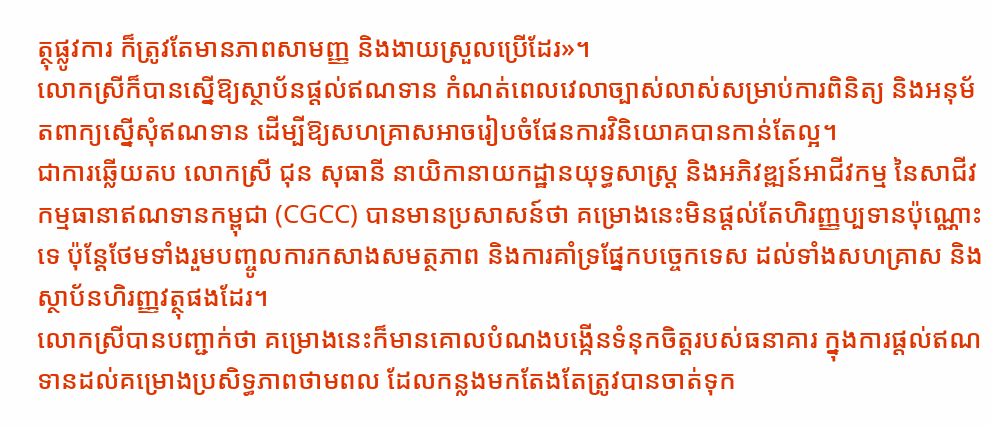ត្ថុផ្លូវការ ក៏ត្រូវតែមានភាពសាមញ្ញ និងងាយស្រួលប្រើដែរ»។
លោកស្រីក៏បានស្នើឱ្យស្ថាប័នផ្តល់ឥណទាន កំណត់ពេលវេលាច្បាស់លាស់សម្រាប់ការពិនិត្យ និងអនុម័តពាក្យស្នើសុំឥណទាន ដើម្បីឱ្យសហគ្រាសអាចរៀបចំផែនការវិនិយោគបានកាន់តែល្អ។
ជាការឆ្លើយតប លោកស្រី ជុន សុធានី នាយិកានាយកដ្ឋានយុទ្ធសាស្ត្រ និងអភិវឌ្ឍន៍អាជីវកម្ម នៃសាជីវកម្មធានាឥណទានកម្ពុជា (CGCC) បានមានប្រសាសន៍ថា គម្រោងនេះមិនផ្តល់តែហិរញ្ញប្បទានប៉ុណ្ណោះទេ ប៉ុន្តែថែមទាំងរួមបញ្ចូលការកសាងសមត្ថភាព និងការគាំទ្រផ្នែកបច្ចេកទេស ដល់ទាំងសហគ្រាស និងស្ថាប័នហិរញ្ញវត្ថុផងដែរ។
លោកស្រីបានបញ្ជាក់ថា គម្រោងនេះក៏មានគោលបំណងបង្កើនទំនុកចិត្តរបស់ធនាគារ ក្នុងការផ្តល់ឥណទានដល់គម្រោងប្រសិទ្ធភាពថាមពល ដែលកន្លងមកតែងតែត្រូវបានចាត់ទុក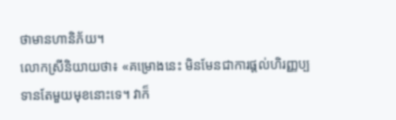ថាមានហានិភ័យ។
លោកស្រីនិយាយថា៖ «គម្រោងនេះ មិនមែនជាការផ្តល់ហិរញ្ញប្បទានតែមួយមុខនោះទេ។ វាក៏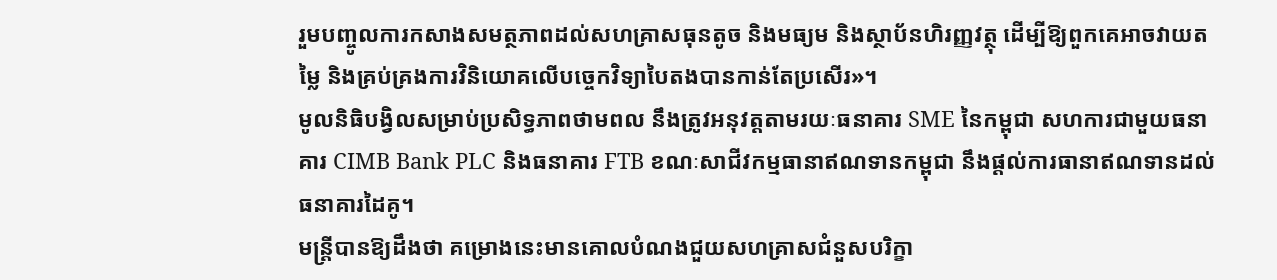រួមបញ្ចូលការកសាងសមត្ថភាពដល់សហគ្រាសធុនតូច និងមធ្យម និងស្ថាប័នហិរញ្ញវត្ថុ ដើម្បីឱ្យពួកគេអាចវាយតម្លៃ និងគ្រប់គ្រងការវិនិយោគលើបច្ចេកវិទ្យាបៃតងបានកាន់តែប្រសើរ»។
មូលនិធិបង្វិលសម្រាប់ប្រសិទ្ធភាពថាមពល នឹងត្រូវអនុវត្តតាមរយៈធនាគារ SME នៃកម្ពុជា សហការជាមួយធនាគារ CIMB Bank PLC និងធនាគារ FTB ខណៈសាជីវកម្មធានាឥណទានកម្ពុជា នឹងផ្តល់ការធានាឥណទានដល់ធនាគារដៃគូ។
មន្ត្រីបានឱ្យដឹងថា គម្រោងនេះមានគោលបំណងជួយសហគ្រាសជំនួសបរិក្ខា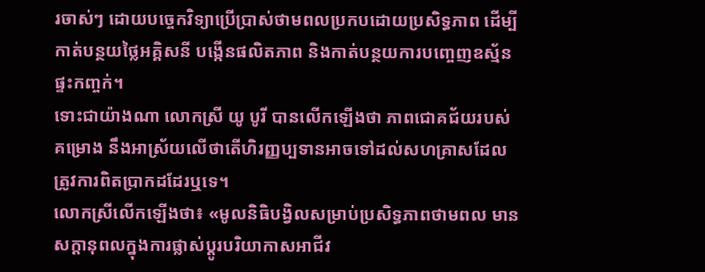រចាស់ៗ ដោយបច្ចេកវិទ្យាប្រើប្រាស់ថាមពលប្រកបដោយប្រសិទ្ធភាព ដើម្បីកាត់បន្ថយថ្លៃអគ្គិសនី បង្កើនផលិតភាព និងកាត់បន្ថយការបញ្ចេញឧស្ម័នផ្ទះកញ្ចក់។
ទោះជាយ៉ាងណា លោកស្រី យូ បូរី បានលើកឡើងថា ភាពជោគជ័យរបស់គម្រោង នឹងអាស្រ័យលើថាតើហិរញ្ញប្បទានអាចទៅដល់សហគ្រាសដែលត្រូវការពិតប្រាកដដែរឬទេ។
លោកស្រីលើកឡើងថា៖ «មូលនិធិបង្វិលសម្រាប់ប្រសិទ្ធភាពថាមពល មានសក្តានុពលក្នុងការផ្លាស់ប្តូរបរិយាកាសអាជីវ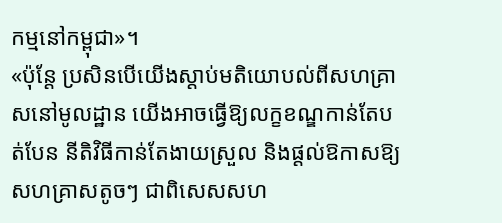កម្មនៅកម្ពុជា»។
«ប៉ុន្តែ ប្រសិនបើយើងស្តាប់មតិយោបល់ពីសហគ្រាសនៅមូលដ្ឋាន យើងអាចធ្វើឱ្យលក្ខខណ្ឌកាន់តែបត់បែន នីតិវិធីកាន់តែងាយស្រួល និងផ្តល់ឱកាសឱ្យសហគ្រាសតូចៗ ជាពិសេសសហ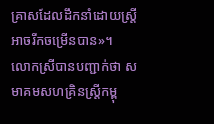គ្រាសដែលដឹកនាំដោយស្ត្រី អាចរីកចម្រើនបាន»។
លោកស្រីបានបញ្ជាក់ថា សមាគមសហគ្រិនស្ត្រីកម្ពុ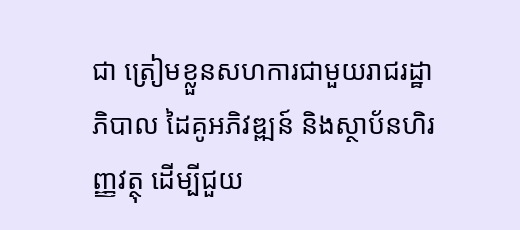ជា ត្រៀមខ្លួនសហការជាមួយរាជរដ្ឋាភិបាល ដៃគូអភិវឌ្ឍន៍ និងស្ថាប័នហិរញ្ញវត្ថុ ដើម្បីជួយ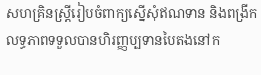សហគ្រិនស្ត្រីរៀបចំពាក្យស្នើសុំឥណទាន និងពង្រីកលទ្ធភាពទទួលបានហិរញ្ញប្បទានបៃតងនៅក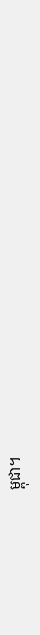ម្ពុជា។